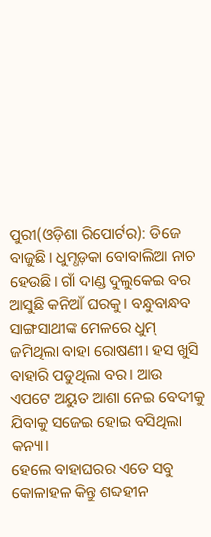ପୁରୀ(ଓଡ଼ିଶା ରିପୋର୍ଟର): ଡିଜେ ବାଜୁଛି। ଧୁମ୍ଧଡ଼କା ବୋବାଲିଆ ନାଚ ହେଉଛି। ଗାଁ ଦାଣ୍ଡ ଦୁଲୁକେଇ ବର ଆସୁଛି କନିଆଁ ଘରକୁ। ବନ୍ଧୁବାନ୍ଧବ ସାଙ୍ଗସାଥୀଙ୍କ ମେଳରେ ଧୁମ୍ ଜମିଥିଲା ବାହା ରୋଷଣୀ। ହସ ଖୁସି ବାହାରି ପଡୁଥିଲା ବର। ଆଉ ଏପଟେ ଅୟୁତ ଆଶା ନେଇ ବେଦୀକୁ ଯିବାକୁ ସଜେଇ ହୋଇ ବସିଥିଲା କନ୍ୟା।
ହେଲେ ବାହାଘରର ଏତେ ସବୁ କୋଳାହଳ କିନ୍ତୁ ଶବ୍ଦହୀନ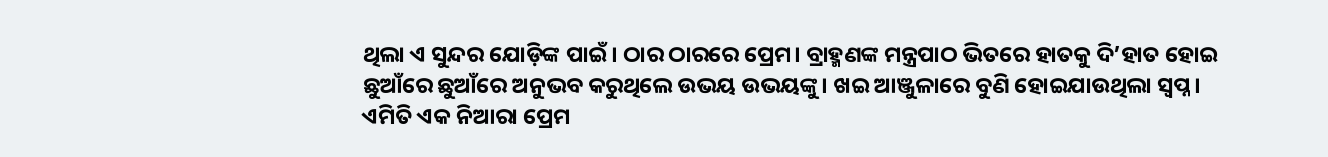ଥିଲା ଏ ସୁନ୍ଦର ଯୋଡ଼ିଙ୍କ ପାଇଁ। ଠାର ଠାରରେ ପ୍ରେମ। ବ୍ରାହ୍ମଣଙ୍କ ମନ୍ତ୍ରପାଠ ଭିତରେ ହାତକୁ ଦି’ହାତ ହୋଇ ଛୁଆଁରେ ଛୁଆଁରେ ଅନୁଭବ କରୁଥିଲେ ଉଭୟ ଉଭୟଙ୍କୁ। ଖଇ ଆଞ୍ଜୁଳାରେ ବୁଣି ହୋଇଯାଉଥିଲା ସ୍ୱପ୍ନ।
ଏମିତି ଏକ ନିଆରା ପ୍ରେମ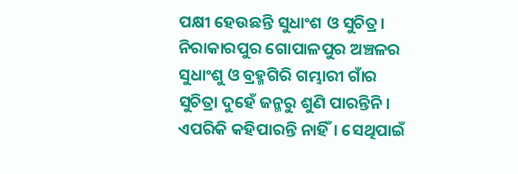ପକ୍ଷୀ ହେଉଛନ୍ତି ସୁଧାଂଶ ଓ ସୁଚିତ୍ର। ନିରାକାରପୁର ଗୋପାଳପୁର ଅଞ୍ଚଳର ସୁଧାଂଶୁ ଓ ବ୍ରହ୍ମଗିରି ଗମ୍ଭାରୀ ଗାଁର ସୁଚିତ୍ରା ଦୁହେଁ ଜନ୍ମରୁ ଶୁଣି ପାରନ୍ତିନି। ଏପରିକି କହିପାରନ୍ତି ନାହିଁ। ସେଥିପାଇଁ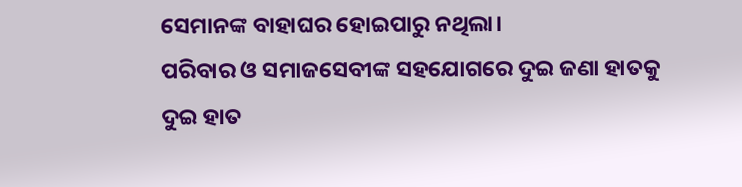ସେମାନଙ୍କ ବାହାଘର ହୋଇପାରୁ ନଥିଲା।
ପରିବାର ଓ ସମାଜସେବୀଙ୍କ ସହଯୋଗରେ ଦୁଇ ଜଣା ହାତକୁ ଦୁଇ ହାତ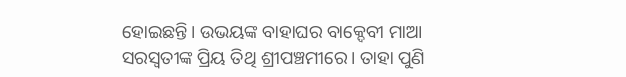ହୋଇଛନ୍ତି। ଉଭୟଙ୍କ ବାହାଘର ବାକ୍ଦେବୀ ମାଆ ସରସ୍ୱତୀଙ୍କ ପ୍ରିୟ ତିଥି ଶ୍ରୀପଞ୍ଚମୀରେ। ତାହା ପୁଣି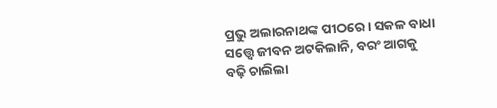ପ୍ରଭୁ ଅଲାରନାଥଙ୍କ ପୀଠରେ। ସକଳ ବାଧା ସତ୍ତ୍ୱେ ଜୀବନ ଅଟକିଲାନି, ବରଂ ଆଗକୁ ବଢ଼ି ଚାଲିଲା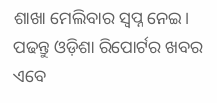ଶାଖା ମେଲିବାର ସ୍ୱପ୍ନ ନେଇ।
ପଢନ୍ତୁ ଓଡ଼ିଶା ରିପୋର୍ଟର ଖବର ଏବେ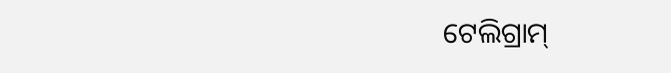ଟେଲିଗ୍ରାମ୍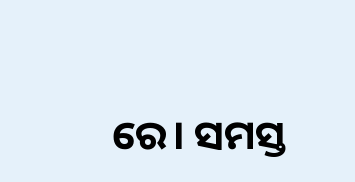ରେ। ସମସ୍ତ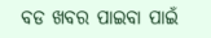ବଡ ଖବର ପାଇବା ପାଇଁ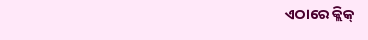ଏଠାରେ କ୍ଲିକ୍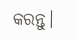କରନ୍ତୁ।